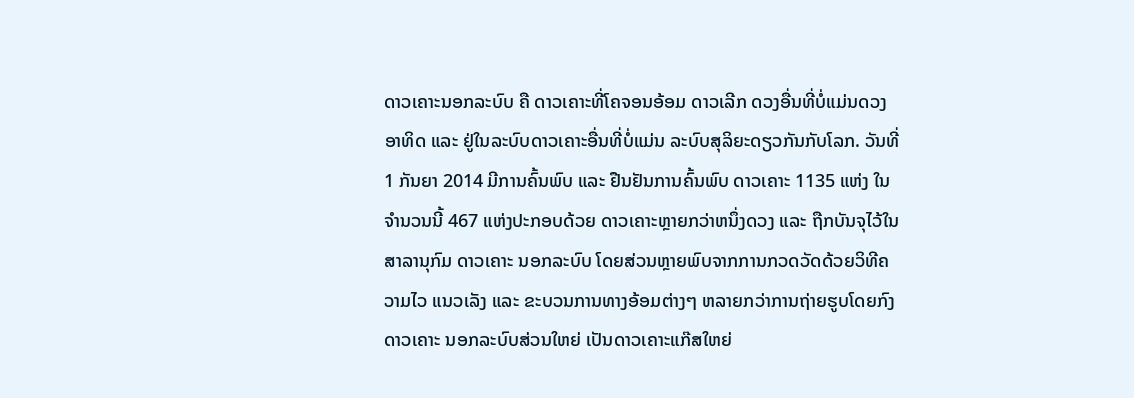ດາວເຄາະນອກລະບົບ ຄື ດາວເຄາະທີ່ໂຄຈອນອ້ອມ ດາວເລີກ ດວງອື່ນທີ່ບໍ່ແມ່ນດວງອາທິດ ແລະ ຢູ່ໃນລະບົບດາວເຄາະອື່ນທີ່ບໍ່ແມ່ນ ລະບົບສຸລິຍະດຽວກັນກັບໂລກ. ວັນທີ່ 1 ກັນຍາ 2014 ມີການຄົ້ນພົບ ແລະ ຢືນຢັນການຄົ້ນພົບ ດາວເຄາະ 1135 ແຫ່ງ ໃນຈຳນວນນີ້ 467 ແຫ່ງປະກອບດ້ວຍ ດາວເຄາະຫຼາຍກວ່າຫນຶ່ງດວງ ແລະ ຖືກບັນຈຸໄວ້ໃນ ສາລານຸກົມ ດາວເຄາະ ນອກລະບົບ ໂດຍສ່ວນຫຼາຍພົບຈາກການກວດວັດດ້ວຍວິທີຄວາມໄວ ແນວເລັງ ແລະ ຂະບວນການທາງອ້ອມຕ່າງໆ ຫລາຍກວ່າການຖ່າຍຮູບໂດຍກົງ ດາວເຄາະ ນອກລະບົບສ່ວນໃຫຍ່ ເປັນດາວເຄາະແກ໊ສໃຫຍ່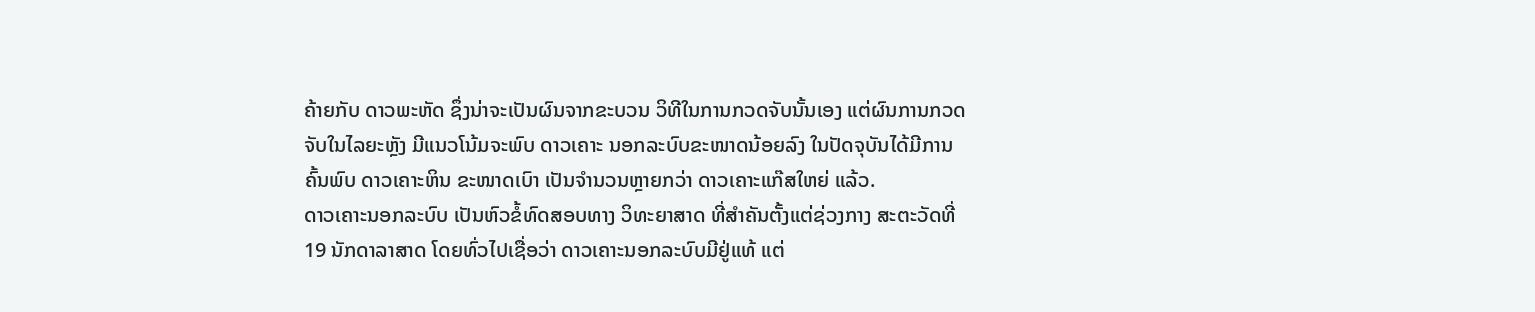ຄ້າຍກັບ ດາວພະຫັດ ຊຶ່ງນ່າຈະເປັນຜົນຈາກຂະບວນ ວິທີໃນການກວດຈັບນັ້ນເອງ ແຕ່ຜົນການກວດຈັບໃນໄລຍະຫຼັງ ມີແນວໂນ້ມຈະພົບ ດາວເຄາະ ນອກລະບົບຂະໜາດນ້ອຍລົງ ໃນປັດຈຸບັນໄດ້ມີການຄົ້ນພົບ ດາວເຄາະຫິນ ຂະໜາດເບົາ ເປັນຈຳນວນຫຼາຍກວ່າ ດາວເຄາະແກ໊ສໃຫຍ່ ແລ້ວ.
ດາວເຄາະນອກລະບົບ ເປັນຫົວຂໍ້ທົດສອບທາງ ວິທະຍາສາດ ທີ່ສຳຄັນຕັ້ງແຕ່ຊ່ວງກາງ ສະຕະວັດທີ່ 19 ນັກດາລາສາດ ໂດຍທົ່ວໄປເຊື່ອວ່າ ດາວເຄາະນອກລະບົບມີຢູ່ແທ້ ແຕ່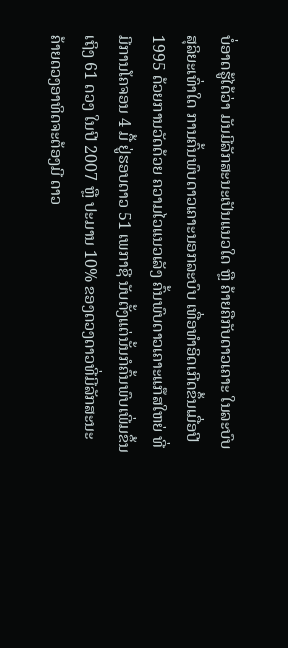ບໍ່ອາດຮູ້ໄດ້ວ່າ ມັນມີລັກສະນະເປັນແນວໃດ ຫຼື ຄ້າຍຄືກັບດາວເຄາະ ໃນລະບົບສຸລິຍະເທົ່າໃດ ການຄົ້ນພົບດາວເຄາະນອກລະບົບ ເທື່ອທຳອິດເກີດຂຶ້ນເມື່ອປີ 1995 ດ້ວຍການວັດດ້ວຍ ຄວາມໄວແນວເລັງ ຄົ້ນພົບດາວເຄາະແກ໊ສໃຫຍ່ ທີ່ມີການໂຄຈອນ 4 ມື້ ຢູ່ຮອບດາວ 51 ເພກາຊີ ນັບຕັ້ງແຕ່ນັ້ນກໍຄົ້ນພົບເພີ່ມຂຶ້ນເຖິງ 61 ດວງ ໃນປີ 2007 ຫຼື ປະມານ 10% ຂອງດວງດາວທີ່ມີລັກສະນະຄ້າຍດວງອາທິດຈະຕ້ອງມີ ດາວ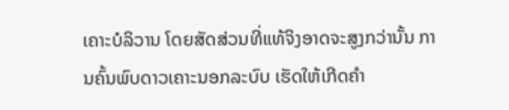ເຄາະບໍລິວານ ໂດຍສັດສ່ວນທີ່ແທ້ຈິງອາດຈະສູງກວ່ານັ້ນ ການຄົ້ນພົບດາວເຄາະນອກລະບົບ ເຮັດໃຫ້ເກີດຄຳ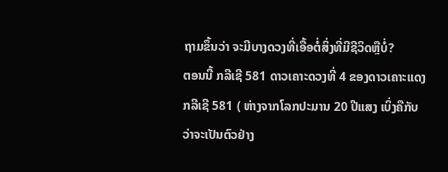ຖາມຂຶ້ນວ່າ ຈະມີບາງດວງທີ່ເອື້ອຕໍ່ສິ່ງທີ່ມີຊີວິດຫຼືບໍ່?
ຕອນນີ້ ກລີເຊີ 581 ດາວເຄາະດວງທີ່ 4 ຂອງດາວເຄາະແດງ ກລີເຊີ 581 ( ຫ່າງຈາກໂລກປະມານ 20 ປີແສງ ເບິ່ງຄືກັບວ່າຈະເປັນຕົວຢ່າງ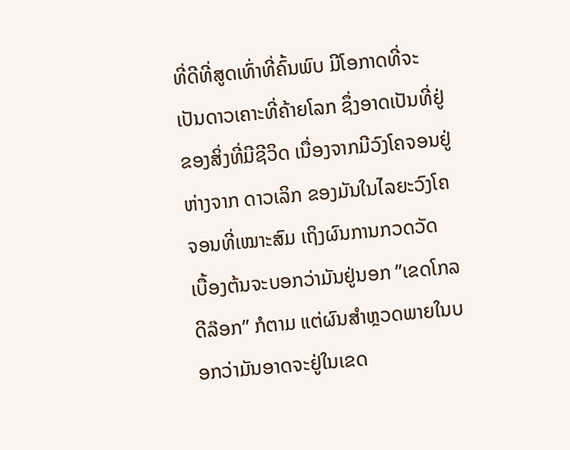ທີ່ດີທີ່ສູດເທົ່າທີ່ຄົ້ນພົບ ມີໂອກາດທີ່ຈະເປັນດາວເຄາະທີ່ຄ້າຍໂລກ ຊຶ່ງອາດເປັນທີ່ຢູ່ຂອງສິ່ງທີ່ມີຊີວິດ ເນື່ອງຈາກມີວົງໂຄຈອນຢູ່ຫ່າງຈາກ ດາວເລິກ ຂອງມັນໃນໄລຍະວົງໂຄຈອນທີ່ເໝາະສົມ ເຖິງຜົນການກວດວັດ ເບື້ອງຕ້ນຈະບອກວ່າມັນຢູ່ນອກ ”ເຂດໂກລດີລ໊ອກ” ກໍຕາມ ແຕ່ຜົນສຳຫຼວດພາຍໃນບອກວ່າມັນອາດຈະຢູ່ໃນເຂດ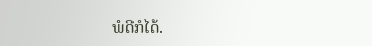ພໍດີກໍໄດ້.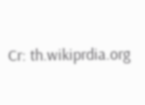Cr: th.wikiprdia.org